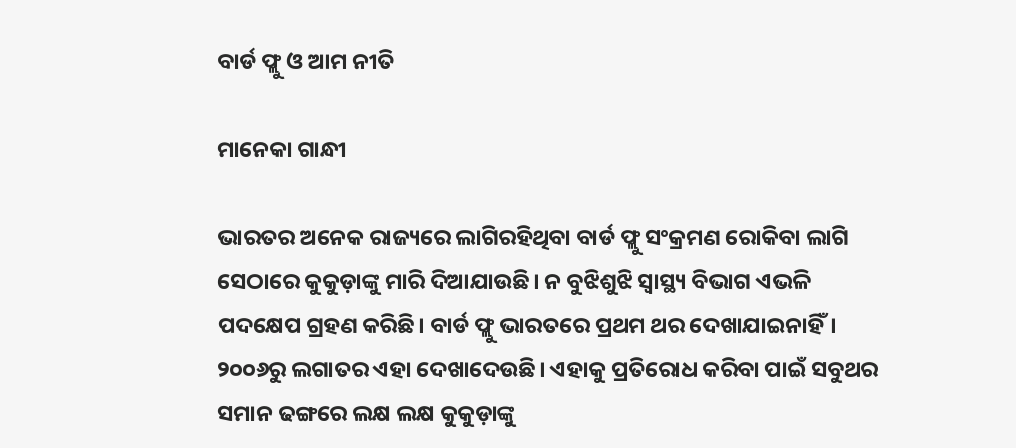ବାର୍ଡ ଫ୍ଲୁ ଓ ଆମ ନୀତି

ମାନେକା ଗାନ୍ଧୀ

ଭାରତର ଅନେକ ରାଜ୍ୟରେ ଲାଗିରହିଥିବା ବାର୍ଡ ଫ୍ଲୁ ସଂକ୍ରମଣ ରୋକିବା ଲାଗି ସେଠାରେ କୁକୁଡ଼ାଙ୍କୁ ମାରି ଦିଆଯାଉଛି। ନ ବୁଝିଶୁଝି ସ୍ବାସ୍ଥ୍ୟ ବିଭାଗ ଏଭଳି ପଦକ୍ଷେପ ଗ୍ରହଣ କରିଛି। ବାର୍ଡ ଫ୍ଲୁ ଭାରତରେ ପ୍ରଥମ ଥର ଦେଖାଯାଇନାହିଁ। ୨୦୦୬ରୁ ଲଗାତର ଏହା ଦେଖାଦେଉଛି। ଏହାକୁ ପ୍ରତିରୋଧ କରିବା ପାଇଁ ସବୁଥର ସମାନ ଢଙ୍ଗରେ ଲକ୍ଷ ଲକ୍ଷ କୁକୁଡ଼ାଙ୍କୁ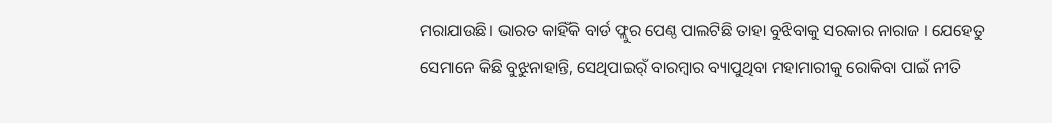ମରାଯାଉଛି। ଭାରତ କାହିଁକି ବାର୍ଡ ଫ୍ଲୁର ପେଣ୍ଠ ପାଲଟିଛି ତାହା ବୁଝିବାକୁ ସରକାର ନାରାଜ । ଯେହେତୁ ସେମାନେ କିଛି ବୁଝୁନାହାନ୍ତି, ସେଥିପାଇର୍ଁ ବାରମ୍ବାର ବ୍ୟାପୁଥିବା ମହାମାରୀକୁ ରୋକିବା ପାଇଁ ନୀତି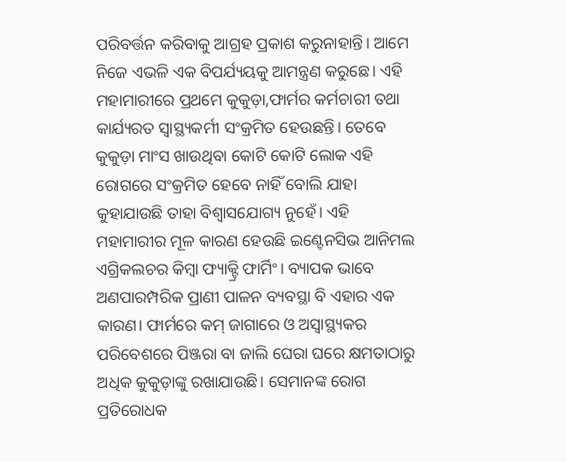ପରିବର୍ତ୍ତନ କରିବାକୁ ଆଗ୍ରହ ପ୍ରକାଶ କରୁନାହାନ୍ତି। ଆମେ ନିଜେ ଏଭଳି ଏକ ବିପର୍ଯ୍ୟୟକୁ ଆମନ୍ତ୍ରଣ କରୁଛେ। ଏହି ମହାମାରୀରେ ପ୍ରଥମେ କୁକୁଡ଼ା,ଫାର୍ମର କର୍ମଚାରୀ ତଥା କାର୍ଯ୍ୟରତ ସ୍ବାସ୍ଥ୍ୟକର୍ମୀ ସଂକ୍ରମିତ ହେଉଛନ୍ତି। ତେବେ କୁକୁଡ଼ା ମାଂସ ଖାଉଥିବା କୋଟି କୋଟି ଲୋକ ଏହି ରୋଗରେ ସଂକ୍ରମିତ ହେବେ ନାହିଁ ବୋଲି ଯାହା କୁହାଯାଉଛି ତାହା ବିଶ୍ୱାସଯୋଗ୍ୟ ନୁହେଁ। ଏହି ମହାମାରୀର ମୂଳ କାରଣ ହେଉଛି ଇଣ୍ଟେନସିଭ ଆନିମଲ ଏଗ୍ରିକଲଚର କିମ୍ବା ଫ୍ୟାକ୍ଟ୍ରି ଫାର୍ମିଂ। ବ୍ୟାପକ ଭାବେ ଅଣପାରମ୍ପରିକ ପ୍ରାଣୀ ପାଳନ ବ୍ୟବସ୍ଥା ବି ଏହାର ଏକ କାରଣ। ଫାର୍ମରେ କମ୍‌ ଜାଗାରେ ଓ ଅସ୍ବାସ୍ଥ୍ୟକର ପରିବେଶରେ ପିଞ୍ଜରା ବା ଜାଲି ଘେରା ଘରେ କ୍ଷମତାଠାରୁ ଅଧିକ କୁକୁଡ଼ାଙ୍କୁ ରଖାଯାଉଛି। ସେମାନଙ୍କ ରୋଗ ପ୍ରତିରୋଧକ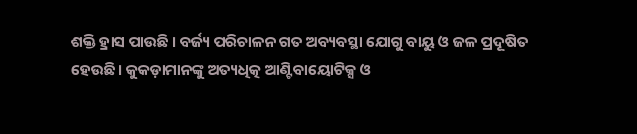ଶକ୍ତି ହ୍ରାସ ପାଉଛି । ବର୍ଜ୍ୟ ପରିଚାଳନ ଗତ ଅବ୍ୟବସ୍ଥା ଯୋଗୁ ବାୟୁ ଓ ଜଳ ପ୍ରଦୂଷିତ ହେଉଛି। କୁକଡ଼ାମାନଙ୍କୁ ଅତ୍ୟଧିତ୍କ ଆଣ୍ଟିବାୟୋଟିକ୍ସ ଓ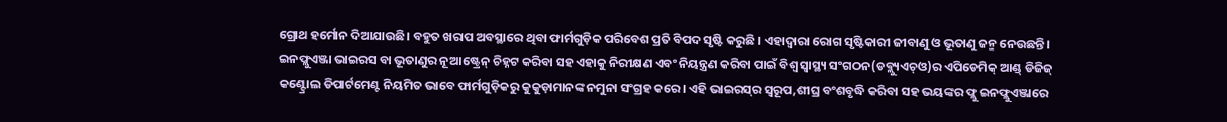ଗ୍ରୋଥ ହର୍ମୋନ ଦିଆଯାଉଛି। ବହୁତ ଖରାପ ଅବସ୍ଥାରେ ଥିବା ଫାର୍ମଗୁଡ଼ିକ ପରିବେଶ ପ୍ରତି ବିପଦ ସୃଷ୍ଟି କରୁଛି । ଏହାଦ୍ୱାରା ରୋଗ ସୃଷ୍ଟିକାରୀ ଜୀବାଣୁ ଓ ଭୂତାଣୁ ଜନ୍ମ ନେଉଛନ୍ତି।
ଇନଫ୍ଲୁଏଞ୍ଜା ଭାଇରସ ବା ଭୂତାଣୁର ନୂଆ ଷ୍ଟ୍ରେନ୍‌ ଚିହ୍ନଟ କରିବା ସହ ଏହାକୁ ନିରୀକ୍ଷଣ ଏବଂ ନିୟନ୍ତ୍ରଣ କରିବା ପାଇଁ ବିଶ୍ୱ ସ୍ବାସ୍ଥ୍ୟ ସଂଗଠନ(ଡବ୍ଲ୍ୟୁଏଚ୍‌ଓ)ର ଏପିଡେମିକ୍‌ ଆଣ୍ଡ୍‌ ଡିଜିଜ୍‌ କଣ୍ଟ୍ରୋଲ ଡିପାର୍ଟମେଣ୍ଟ ନିୟମିତ ଭାବେ ଫାର୍ମଗୁଡ଼ିକରୁ କୁକୁଡ଼ାମାନଙ୍କ ନମୁନା ସଂଗ୍ରହ କରେ। ଏହି ଭାଇରସ୍‌ର ସ୍ବରୂପ,ଶୀଘ୍ର ବଂଶବୃଦ୍ଧି କରିବା ସହ ଭୟଙ୍କର ଫ୍ଲୁ ଇନଫ୍ଲୁଏଞ୍ଜାରେ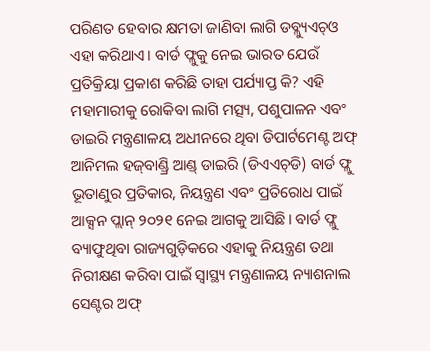ପରିଣତ ହେବାର କ୍ଷମତା ଜାଣିବା ଲାଗି ଡବ୍ଲ୍ୟୁଏଚ୍‌ଓ ଏହା କରିଥାଏ। ବାର୍ଡ ଫ୍ଲୁକୁ ନେଇ ଭାରତ ଯେଉଁ ପ୍ରତିକ୍ରିୟା ପ୍ରକାଶ କରିଛି ତାହା ପର୍ଯ୍ୟାପ୍ତ କି? ଏହି ମହାମାରୀକୁ ରୋକିବା ଲାଗି ମତ୍ସ୍ୟ, ପଶୁପାଳନ ଏବଂ ଡାଇରି ମନ୍ତ୍ରଣାଳୟ ଅଧୀନରେ ଥିବା ଡିପାର୍ଟମେଣ୍ଟ ଅଫ୍‌ ଆନିମଲ ହଜ୍‌ବାଣ୍ଡ୍ରି ଆଣ୍ଡ୍‌ ଡାଇରି (ଡିଏଏଚ୍‌ଡି) ବାର୍ଡ ଫ୍ଲୁ ଭୂତାଣୁର ପ୍ରତିକାର, ନିୟନ୍ତ୍ରଣ ଏବଂ ପ୍ରତିରୋଧ ପାଇଁ ଆକ୍ସନ ପ୍ଲାନ୍‌ ୨୦୨୧ ନେଇ ଆଗକୁ ଆସିଛି। ବାର୍ଡ ଫ୍ଲୁ ବ୍ୟାଫୁଥିବା ରାଜ୍ୟଗୁଡ଼ିକରେ ଏହାକୁ ନିୟନ୍ତ୍ରଣ ତଥା ନିରୀକ୍ଷଣ କରିବା ପାଇଁ ସ୍ବାସ୍ଥ୍ୟ ମନ୍ତ୍ରଣାଳୟ ନ୍ୟାଶନାଲ ସେଣ୍ଟର ଅଫ୍‌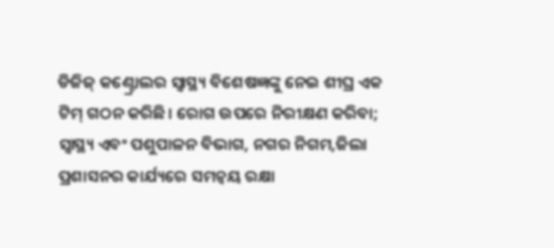ଡିଜିଜ୍‌ କଣ୍ଟ୍ରୋଲର ସ୍ବାସ୍ଥ୍ୟ ବିଶେଷଜ୍ଞଙ୍କୁ ନେଇ ଶୀଘ୍ର ଏକ ଟିମ୍‌ ଗଠନ କରିଛି। ରୋଗ ଉପରେ ନିରୀକ୍ଷଣ କରିବା; ସ୍ବାସ୍ଥ୍ୟ ଏବଂ ପଶୁପାଳନ ବିଭାଗ, ନଗର ନିଗମ,ଜିଲା ପ୍ରଶାସନର କାର୍ଯ୍ୟରେ ସମନ୍ବୟ ରକ୍ଷା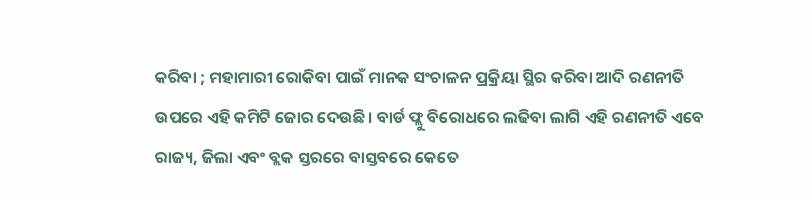କରିବା ; ମହାମାରୀ ରୋକିବା ପାଇଁ ମାନକ ସଂଚାଳନ ପ୍ରକ୍ରିୟା ସ୍ଥିର କରିବା ଆଦି ରଣନୀତି ଉପରେ ଏହି କମିଟି ଜୋର ଦେଉଛି। ବାର୍ଡ ଫ୍ଲୁ ବିରୋଧରେ ଲଢିବା ଲାଗି ଏହି ରଣନୀତି ଏବେ ରାଜ୍ୟ, ଜିଲା ଏବଂ ବ୍ଲକ ସ୍ତରରେ ବାସ୍ତବରେ କେତେ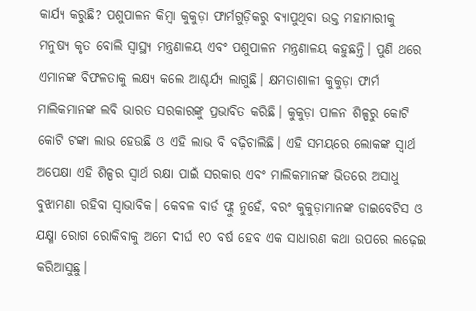କାର୍ଯ୍ୟ କରୁଛି? ପଶୁପାଳନ କିମ୍ବା କୁକୁଡ଼ା ଫାର୍ମଗୁଡ଼ିକରୁ ବ୍ୟାପୁଥିବା ଉକ୍ତ ମହାମାରୀକୁ ମନୁଷ୍ୟ କୃତ ବୋଲି ସ୍ବାସ୍ଥ୍ୟ ମନ୍ତ୍ରଣାଳୟ ଏବଂ ପଶୁପାଳନ ମନ୍ତ୍ରଣାଳୟ କହୁଛନ୍ତି। ପୁଣି ଥରେ ଏମାନଙ୍କ ବିଫଳତାକୁ ଲକ୍ଷ୍ୟ କଲେ ଆଶ୍ଚର୍ଯ୍ୟ ଲାଗୁଛି। କ୍ଷମତାଶାଳୀ କୁକୁଡ଼ା ଫାର୍ମ ମାଲିକମାନଙ୍କ ଲବି ଭାରତ ସରକାରଙ୍କୁ ପ୍ରଭାବିତ କରିଛି। କୁକୁଡ଼ା ପାଳନ ଶିଳ୍ପରୁ କୋଟି କୋଟି ଟଙ୍କା ଲାଭ ହେଉଛି ଓ ଏହି ଲାଭ ବି ବଢ଼ିଚାଲିଛି। ଏହି ସମୟରେ ଲୋକଙ୍କ ସ୍ବାର୍ଥ ଅପେକ୍ଷା ଏହି ଶିଳ୍ପର ସ୍ବାର୍ଥ ରକ୍ଷା ପାଇଁ ସରକାର ଏବଂ ମାଲିକମାନଙ୍କ ଭିତରେ ଅସାଧୁ ବୁଝାମଣା ରହିବା ସ୍ବାଭାବିକ। କେବଳ ବାର୍ଡ ଫ୍ଲୁ ନୁହେଁ, ବରଂ କୁକୁଡ଼ାମାନଙ୍କ ଡାଇବେଟିସ ଓ ଯକ୍ଷ୍ମା ରୋଗ ରୋକିବାକୁ ଅମେ ଦୀର୍ଘ ୧୦ ବର୍ଷ ହେବ ଏକ ସାଧାରଣ କଥା ଉପରେ ଲଢ଼େଇ କରିଆସୁଛୁ।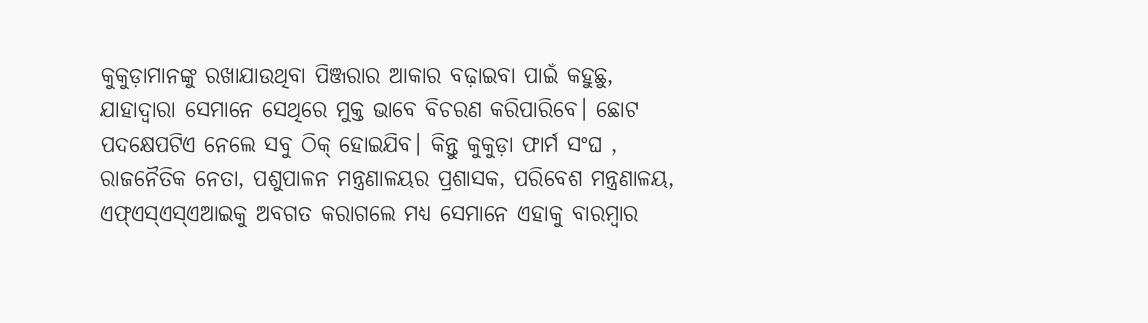କୁକୁଡ଼ାମାନଙ୍କୁ ରଖାଯାଉଥିବା ପିଞ୍ଜରାର ଆକାର ବଢ଼ାଇବା ପାଇଁ କହୁଛୁ, ଯାହାଦ୍ୱାରା ସେମାନେ ସେଥିରେ ମୁକ୍ତ ଭାବେ ବିଚରଣ କରିପାରିବେ। ଛୋଟ ପଦକ୍ଷେପଟିଏ ନେଲେ ସବୁ ଠିକ୍‌ ହୋଇଯିବ। କିନ୍ତୁ କୁକୁଡ଼ା ଫାର୍ମ ସଂଘ , ରାଜନୈତିକ ନେତା, ପଶୁପାଳନ ମନ୍ତ୍ରଣାଳୟର ପ୍ରଶାସକ, ପରିବେଶ ମନ୍ତ୍ରଣାଳୟ, ଏଫ୍‌ଏସ୍‌ଏସ୍‌ଏଆଇକୁ ଅବଗତ କରାଗଲେ ମଧ୍ୟ ସେମାନେ ଏହାକୁ ବାରମ୍ବାର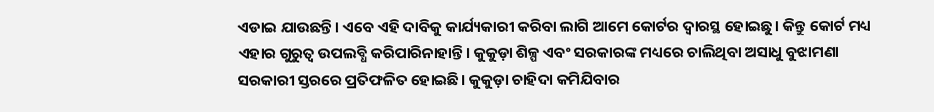ଏଡାଇ ଯାଉଛନ୍ତି। ଏବେ ଏହି ଦାବିକୁ କାର୍ଯ୍ୟକାରୀ କରିବା ଲାଗି ଆମେ କୋର୍ଟର ଦ୍ୱାରସ୍ଥ ହୋଇଛୁ। କିନ୍ତୁ କୋର୍ଟ ମଧ୍ୟ ଏହାର ଗୁରୁତ୍ୱ ଉପଲବ୍ଧି କରିପାରିନାହାନ୍ତି। କୁକୁଡ଼ା ଶିଳ୍ପ ଏବଂ ସରକାରଙ୍କ ମଧ୍ୟରେ ଚାଲିଥିବା ଅସାଧୁ ବୁଝାମଣା ସରକାରୀ ସ୍ତରରେ ପ୍ରତିଫଳିତ ହୋଇଛି। କୁକୁଡ଼ା ଚାହିଦା କମିଯିବାର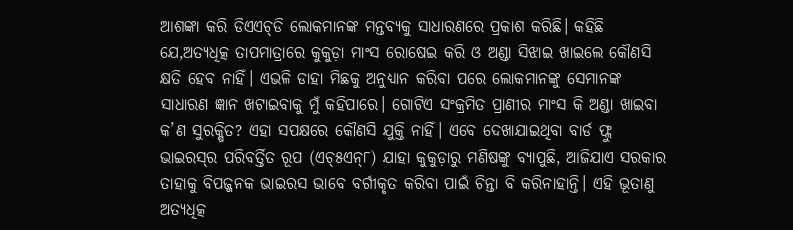ଆଶଙ୍କା କରି ଡିଏଏଚ୍‌ଡି ଲୋକମାନଙ୍କ ମନ୍ତବ୍ୟକୁ ସାଧାରଣରେ ପ୍ରକାଶ କରିଛି। କହିଛି ଯେ,ଅତ୍ୟଧିତ୍କ ତାପମାତ୍ରାରେ କୁକୁଡ଼ା ମାଂସ ରୋଷେଇ କରି ଓ ଅଣ୍ଡା ସିଝାଇ ଖାଇଲେ କୌଣସି କ୍ଷତି ହେବ ନାହିଁ। ଏଭଳି ଡାହା ମିଛକୁ ଅନୁଧ୍ୟାନ କରିବା ପରେ ଲୋକମାନଙ୍କୁ ସେମାନଙ୍କ ସାଧାରଣ ଜ୍ଞାନ ଖଟାଇବାକୁ ମୁଁ କହିପାରେ। ଗୋଟିଏ ସଂକ୍ରମିତ ପ୍ରାଣୀର ମାଂସ କି ଅଣ୍ଡା ଖାଇବା କ’ଣ ସୁରକ୍ଷିତ? ଏହା ସପକ୍ଷରେ କୌଣସି ଯୁକ୍ତି ନାହିଁ। ଏବେ ଦେଖାଯାଇଥିବା ବାର୍ଡ ଫ୍ଲୁ ଭାଇରସ୍‌ର ପରିବର୍ତ୍ତିତ ରୂପ (ଏଚ୍‌୫ଏନ୍‌୮) ଯାହା କୁକୁଡ଼ାରୁ ମଣିଷଙ୍କୁ ବ୍ୟାପୁଛି, ଆଜିଯାଏ ସରକାର ତାହାକୁ ବିପଜ୍ଜନକ ଭାଇରସ ଭାବେ ବର୍ଗୀକୃତ କରିବା ପାଇଁ ଚିନ୍ତା ବି କରିନାହାନ୍ତି। ଏହି ଭୂତାଣୁ ଅତ୍ୟଧିତ୍କ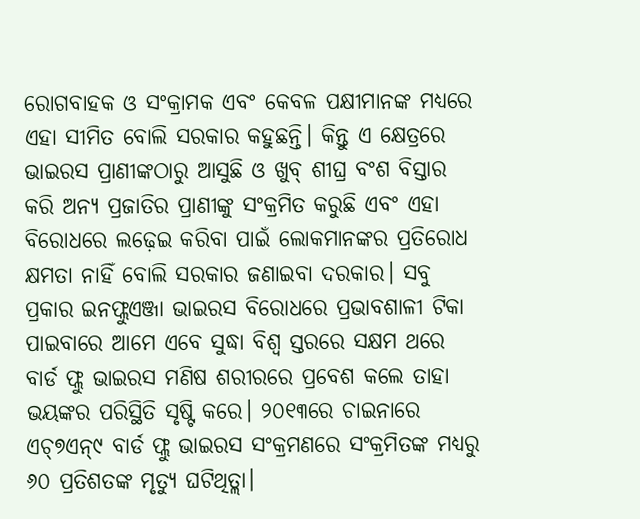ରୋଗବାହକ ଓ ସଂକ୍ରାମକ ଏବଂ କେବଳ ପକ୍ଷୀମାନଙ୍କ ମଧ୍ୟରେ ଏହା ସୀମିତ ବୋଲି ସରକାର କହୁଛନ୍ତି। କିନ୍ତୁ ଏ କ୍ଷେତ୍ରରେ ଭାଇରସ ପ୍ରାଣୀଙ୍କଠାରୁ ଆସୁଛି ଓ ଖୁବ୍‌ ଶୀଘ୍ର ବଂଶ ବିସ୍ତାର କରି ଅନ୍ୟ ପ୍ରଜାତିର ପ୍ରାଣୀଙ୍କୁ ସଂକ୍ରମିତ କରୁଛି ଏବଂ ଏହା ବିରୋଧରେ ଲଢ଼େଇ କରିବା ପାଇଁ ଲୋକମାନଙ୍କର ପ୍ରତିରୋଧ କ୍ଷମତା ନାହିଁ ବୋଲି ସରକାର ଜଣାଇବା ଦରକାର। ସବୁ ପ୍ରକାର ଇନଫ୍ଲୁଏଞ୍ଜା ଭାଇରସ ବିରୋଧରେ ପ୍ରଭାବଶାଳୀ ଟିକା ପାଇବାରେ ଆମେ ଏବେ ସୁଦ୍ଧା ବିଶ୍ୱ ସ୍ତରରେ ସକ୍ଷମ ଥରେ ବାର୍ଡ ଫ୍ଲୁ ଭାଇରସ ମଣିଷ ଶରୀରରେ ପ୍ରବେଶ କଲେ ତାହା ଭୟଙ୍କର ପରିସ୍ଥିତି ସୃଷ୍ଟି କରେ। ୨୦୧୩ରେ ଚାଇନାରେ ଏଚ୍‌୭ଏନ୍‌୯ ବାର୍ଡ ଫ୍ଲୁ ଭାଇରସ ସଂକ୍ରମଣରେ ସଂକ୍ରମିତଙ୍କ ମଧ୍ୟରୁ ୬୦ ପ୍ରତିଶତଙ୍କ ମୃତ୍ୟୁ ଘଟିଥିତ୍ଲା।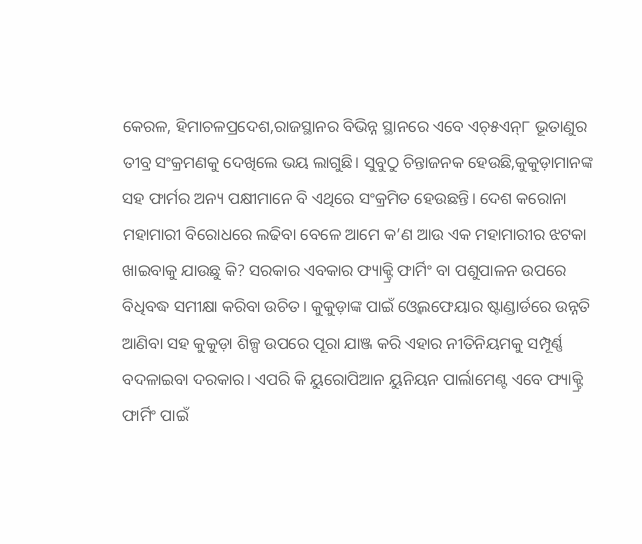କେରଳ, ହିମାଚଳପ୍ରଦେଶ,ରାଜସ୍ଥାନର ବିଭିନ୍ନ ସ୍ଥାନରେ ଏବେ ଏଚ୍‌୫ଏନ୍‌୮ ଭୂତାଣୁର ତୀବ୍ର ସଂକ୍ରମଣକୁ ଦେଖିଲେ ଭୟ ଲାଗୁଛି। ସୁବୁଠୁ ଚିନ୍ତାଜନକ ହେଉଛି,କୁକୁଡ଼ାମାନଙ୍କ ସହ ଫାର୍ମର ଅନ୍ୟ ପକ୍ଷୀମାନେ ବି ଏଥିରେ ସଂକ୍ରମିତ ହେଉଛନ୍ତି। ଦେଶ କରୋନା ମହାମାରୀ ବିରୋଧରେ ଲଢିବା ବେଳେ ଆମେ କ’ଣ ଆଉ ଏକ ମହାମାରୀର ଝଟକା ଖାଇବାକୁ ଯାଉଛୁ କି? ସରକାର ଏବକାର ଫ୍ୟାକ୍ଟ୍ରି ଫାର୍ମିଂ ବା ପଶୁପାଳନ ଉପରେ ବିଧିବଦ୍ଧ ସମୀକ୍ଷା କରିବା ଉଚିତ। କୁକୁଡ଼ାଙ୍କ ପାଇଁ ଓ୍ବେଲଫେୟାର ଷ୍ଟାଣ୍ଡାର୍ଡରେ ଉନ୍ନତି ଆଣିବା ସହ କୁକୁଡ଼ା ଶିଳ୍ପ ଉପରେ ପୂରା ଯାଞ୍ଜ କରି ଏହାର ନୀତିନିୟମକୁ ସମ୍ପୂର୍ଣ୍ଣ ବଦଳାଇବା ଦରକାର। ଏପରି କି ୟୁରୋପିଆନ ୟୁନିୟନ ପାର୍ଲାମେଣ୍ଟ ଏବେ ଫ୍ୟାକ୍ଟ୍ରି ଫାର୍ମିଂ ପାଇଁ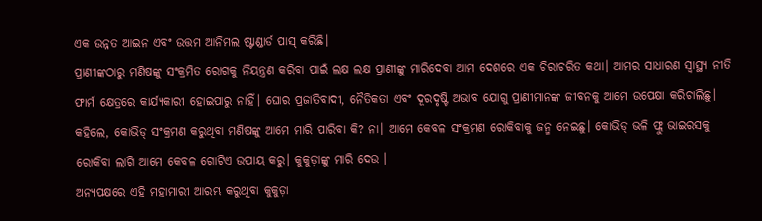ଏକ ଉନ୍ନତ ଆଇନ ଏବଂ ଉତ୍ତମ ଆନିମଲ ଷ୍ଟାଣ୍ଡାର୍ଡ ପାସ୍‌ କରିଛି।
ପ୍ରାଣୀଙ୍କଠାରୁ ମଣିଷଙ୍କୁ ସଂକ୍ରମିତ ରୋଗକୁ ନିୟନ୍ତ୍ରଣ କରିବା ପାଇଁ ଲକ୍ଷ ଲକ୍ଷ ପ୍ରାଣୀଙ୍କୁ ମାରିଦେବା ଆମ ଦେଶରେ ଏକ ଚିରାଚରିତ କଥା। ଆମର ସାଧାରଣ ସ୍ବାସ୍ଥ୍ୟ ନୀତି ଫାର୍ମ କ୍ଷେତ୍ରରେ କାର୍ଯ୍ୟକାରୀ ହୋଇପାରୁ ନାହିଁ। ଘୋର ପ୍ରଜାତିବାଦୀ, ନୈତିକତା ଏବଂ ଦୂରଦୃଷ୍ଟି ଅଭାବ ଯୋଗୁ ପ୍ରାଣୀମାନଙ୍କ ଜୀବନକୁ ଆମେ ଉପେକ୍ଷା କରିଚାଲିଛୁ। କହିଲେ, କୋଭିଡ୍‌ ସଂକ୍ରମଣ କରୁଥିବା ମଣିଷଙ୍କୁ ଆମେ ମାରି ପାରିବା କି? ନା। ଆମେ କେବଳ ସଂକ୍ରମଣ ରୋକିବାକୁ ଜନ୍ମ ନେଇଛୁ। କୋଭିଡ୍‌ ଭଳି ଫ୍ଲୁ ଭାଇରସକୁ ରୋକିବା ଲାଗି ଆମେ କେବଳ ଗୋଟିଏ ଉପାୟ କରୁ। କୁକୁଡ଼ାଙ୍କୁ ମାରି ଦେଉ ।
ଅନ୍ୟପକ୍ଷରେ ଏହି ମହାମାରୀ ଆରମ୍ଭ କରୁଥିବା କୁକୁଡ଼ା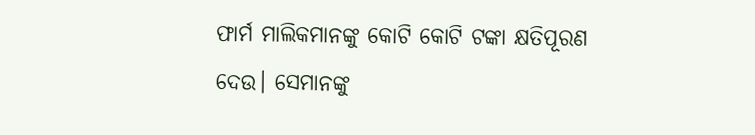ଫାର୍ମ ମାଲିକମାନଙ୍କୁ କୋଟି କୋଟି ଟଙ୍କା କ୍ଷତିପୂରଣ ଦେଉ। ସେମାନଙ୍କୁ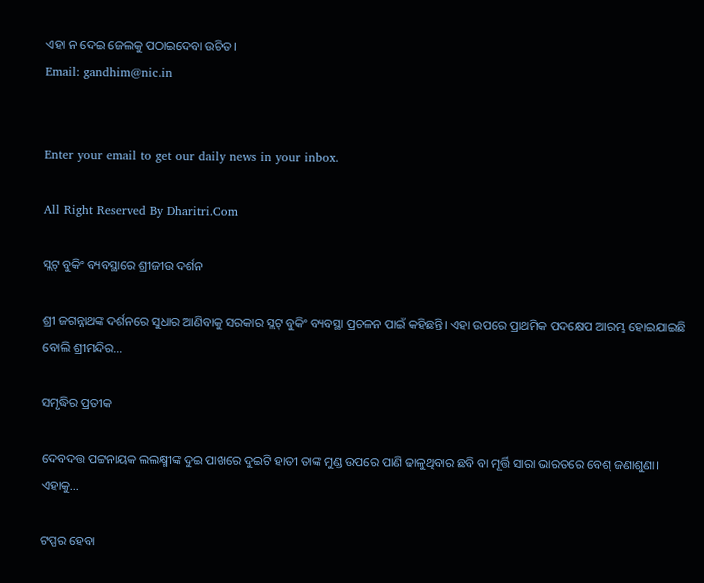ଏହା ନ ଦେଇ ଜେଲକୁ ପଠାଇଦେବା ଉଚିତ।
Email: gandhim@nic.in


Enter your email to get our daily news in your inbox.

All Right Reserved By Dharitri.Com

ସ୍ଲଟ୍‌ ବୁକିଂ ବ୍ୟବସ୍ଥାରେ ଶ୍ରୀଜୀଉ ଦର୍ଶନ

ଶ୍ରୀ ଜଗନ୍ନାଥଙ୍କ ଦର୍ଶନରେ ସୁଧାର ଆଣିବାକୁ ସରକାର ସ୍ଲଟ୍‌ ବୁକିଂ ବ୍ୟବସ୍ଥା ପ୍ରଚଳନ ପାଇଁ କହିଛନ୍ତି। ଏହା ଉପରେ ପ୍ରାଥମିକ ପଦକ୍ଷେପ ଆରମ୍ଭ ହୋଇଯାଇଛି ବୋଲି ଶ୍ରୀମନ୍ଦିର…

ସମୃଦ୍ଧିର ପ୍ରତୀକ

ଦେବଦତ୍ତ ପଟ୍ଟନାୟକ ଲଲକ୍ଷ୍ମୀଙ୍କ ଦୁଇ ପାଖରେ ଦୁଇଟି ହାତୀ ତାଙ୍କ ମୁଣ୍ଡ ଉପରେ ପାଣି ଢାଳୁଥିବାର ଛବି ବା ମୂର୍ତ୍ତି ସାରା ଭାରତରେ ବେଶ୍‌ ଜଣାଶୁଣା। ଏହାକୁ…

ଟପ୍ପର ହେବା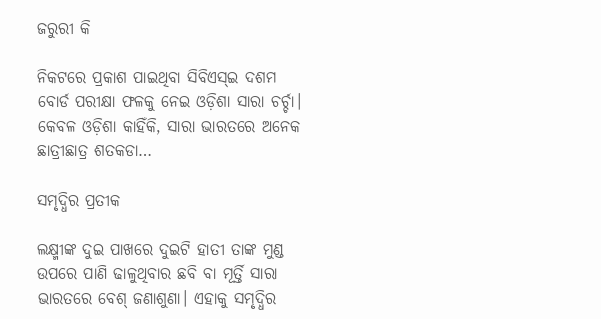ଜରୁରୀ କି

ନିକଟରେ ପ୍ରକାଶ ପାଇଥିବା ସିବିଏସ୍‌ଇ ଦଶମ ବୋର୍ଡ ପରୀକ୍ଷା ଫଳକୁ ନେଇ ଓଡ଼ିଶା ସାରା ଚର୍ଚ୍ଚା। କେବଳ ଓଡ଼ିଶା କାହିଁକି, ସାରା ଭାରତରେ ଅନେକ ଛାତ୍ରୀଛାତ୍ର ଶତକଡା…

ସମୃଦ୍ଧିର ପ୍ରତୀକ

ଲକ୍ଷ୍ମୀଙ୍କ ଦୁଇ ପାଖରେ ଦୁଇଟି ହାତୀ ତାଙ୍କ ମୁଣ୍ଡ ଉପରେ ପାଣି ଢାଳୁଥିବାର ଛବି ବା ମୂର୍ତ୍ତି ସାରା ଭାରତରେ ବେଶ୍‌ ଜଣାଶୁଣା। ଏହାକୁ ସମୃଦ୍ଧିର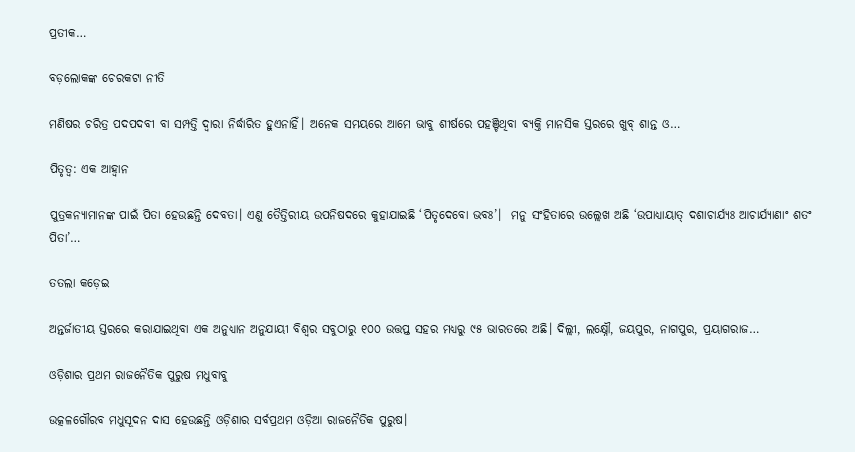ପ୍ରତୀକ…

ବଡ଼ଲୋକଙ୍କ ଚେରକଟା ନୀତି

ମଣିଷର ଚରିତ୍ର ପଦପଦବୀ ବା ସମ୍ପତ୍ତି ଦ୍ୱାରା ନିର୍ଦ୍ଧାରିତ ହୁଏନାହିଁ। ଅନେକ ସମୟରେ ଆମେ ଭାବୁ ଶୀର୍ଷରେ ପହଞ୍ଚିଥିବା ବ୍ୟକ୍ତି ମାନସିକ ସ୍ତରରେ ଖୁବ୍‌ ଶାନ୍ତ ଓ…

ପିତୃତ୍ୱ: ଏକ ଆହ୍ବାନ

ପୁତ୍ରକନ୍ୟାମାନଙ୍କ ପାଇଁ ପିତା ହେଉଛନ୍ତି ଦେବତା। ଏଣୁ ତୈତ୍ତିରୀୟ ଉପନିଷଦରେ କୁହାଯାଇଛି ‘ପିତୃଦେବୋ ଭବଃ’।  ମନୁ ସଂହିତାରେ ଉଲ୍ଲେଖ ଅଛି ‘ଉପାଧ୍ୟାୟାତ୍‌ ଦଶାଚାର୍ଯ୍ୟଃ ଆଚାର୍ଯ୍ୟାଣାଂ ଶତଂ ପିତା’…

ତତଲା କଡ଼େଇ

ଅନ୍ତର୍ଜାତୀୟ ସ୍ତରରେ କରାଯାଇଥିବା ଏକ ଅନୁଧ୍ୟାନ ଅନୁଯାୟୀ ବିଶ୍ୱର ସବୁଠାରୁ ୧୦୦ ଉତ୍ତପ୍ତ ସହର ମଧ୍ୟରୁ ୯୫ ଭାରତରେ ଅଛି। ଦିଲ୍ଲୀ, ଲକ୍ଷ୍ନୌ, ଜୟପୁର, ନାଗପୁର, ପ୍ରୟାଗରାଜ…

ଓଡ଼ିଶାର ପ୍ରଥମ ରାଜନୈତିକ ପୁରୁଷ ମଧୁବାବୁ

ଉତ୍କଳଗୌରବ ମଧୁସୂଦନ ଦାସ ହେଉଛନ୍ତି ଓଡ଼ିଶାର ସର୍ବପ୍ରଥମ ଓଡ଼ିଆ ରାଜନୈତିକ ପୁରୁଷ।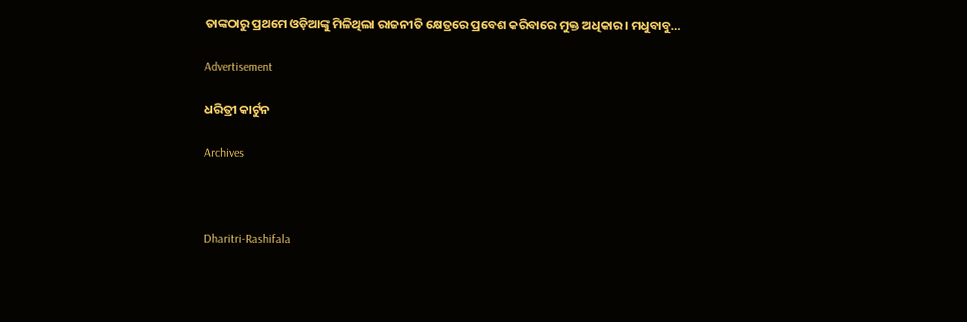ତାଙ୍କଠାରୁ ପ୍ରଥମେ ଓଡ଼ିଆଙ୍କୁ ମିଳିଥିଲା ରାଜନୀତି କ୍ଷେତ୍ରରେ ପ୍ରବେଶ କରିବାରେ ମୁକ୍ତ ଅଧିକାର। ମଧୁବାବୁ…

Advertisement

ଧରିତ୍ରୀ କାର୍ଟୁନ

Archives



Dharitri-Rashifala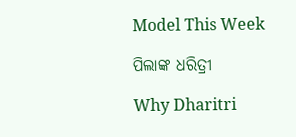Model This Week

ପିଲାଙ୍କ ଧରିତ୍ରୀ

Why Dharitri